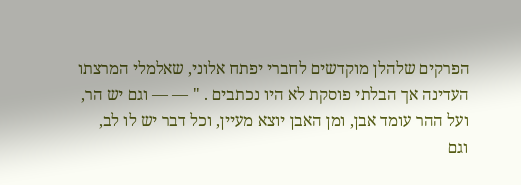הפרקים שלהלן מוקדשים לחברי יפתח אלוני, שאלמלי המרצתו העדינה אך הבלתי פוסקת לא היו נכתבים . " — — וגם יש הר, ועל ההר עומד אבן, ומן האבן יוצא מעיין, וכל דבר יש לו לב, וגם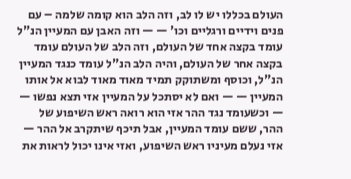העולם בכללו יש לו לב, וזה הלב הוא קומה שלמה – עם פנים וידיים ורגליים וכו' — — וזה האבן עם המעיין הנ"ל עומד בקצה אחד של העולם, וזה הלב של העולם עומד בקצה אחר של העולם, והיה הלב הנ"ל עומד כנגד המעיין הנ"ל, וכוסף ומשתוקק תמיד מאוד מאוד לבוא אל אותו המעיין — — ואם לא יסתכל על המעיין אזי תצא נפשו — — וכשעומד נגד ההר אזי הוא רואה ראש השיפוע של ההר, ששם עומד המעיין, אבל תיכף שיתקרב אל ההר — אזי נעלם מעיניו ראש השיפוע, ואזי אינו יכול לראות את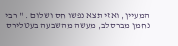המעיין, ואזי תצא נפשו חס ושלום . " רבי נחמן מברסלב, מעשה מהשבעה בעטלירס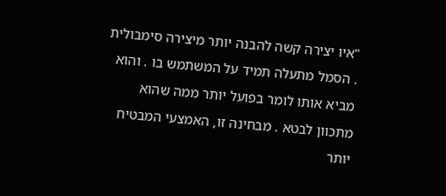"איו יצירה קשה להבנה יותר מיצירה סימבולית . הסמל מתעלה תמיד על המשתמש בו . והוא מביא אותו לומר בפועל יותר ממה שהוא מתכוון לבטא . מבחינה זו, האמצעי המבטיח יותר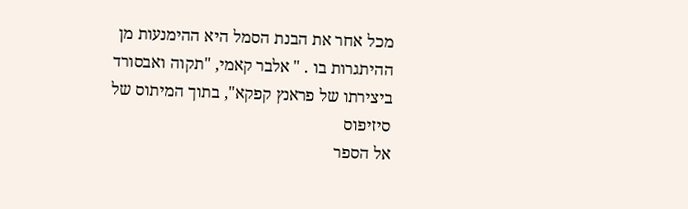מכל אחר את הבנת הסמל היא ההימנעות מן ההיתגרות בו . " אלבר קאמי, "תקוה ואבסורד ביצירתו של פראנץ קפקא", בתוך המיתוס של סיזיפוס
אל הספר